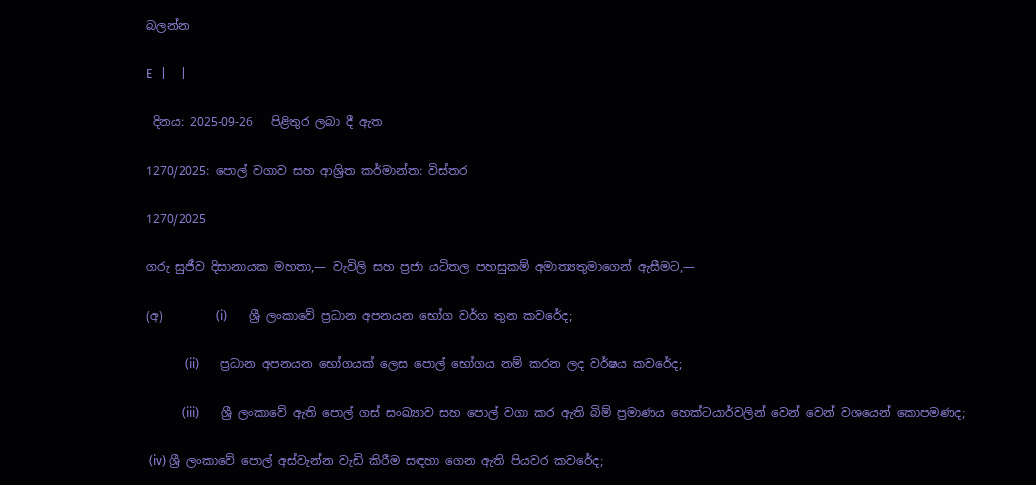බලන්න

E   |     |

 දිනය: 2025-09-26   පිළිතුර ලබා දී ඇත

1270/2025: පොල් වගාව සහ ආශ්‍රිත කර්මාන්ත: විස්තර

1270/2025

ගරු සුජීව දිසානායක මහතා,— වැවිලි සහ ප්‍රජා යටිතල පහසුකම් අමාත්‍යතුමාගෙන් ඇසීමට,—

(අ)         (i)       ශ්‍රී ලංකාවේ ප්‍රධාන අපනයන භෝග වර්ග තුන කවරේද;

             (ii)       ප්‍රධාන අපනයන භෝගයක් ලෙස පොල් භෝගය නම් කරන ලද වර්ෂය කවරේද;

            (iii)       ශ්‍රී ලංකාවේ ඇති පොල් ගස් සංඛ්‍යාව සහ පොල් වගා කර ඇති බිම් ප්‍රමාණය හෙක්ටයාර්වලින් වෙන් වෙන් වශයෙන් කොපමණද;

 (iv) ශ්‍රී ලංකාවේ පොල් අස්වැන්න වැඩි කිරීම සඳහා ගෙන ඇති පියවර කවරේද;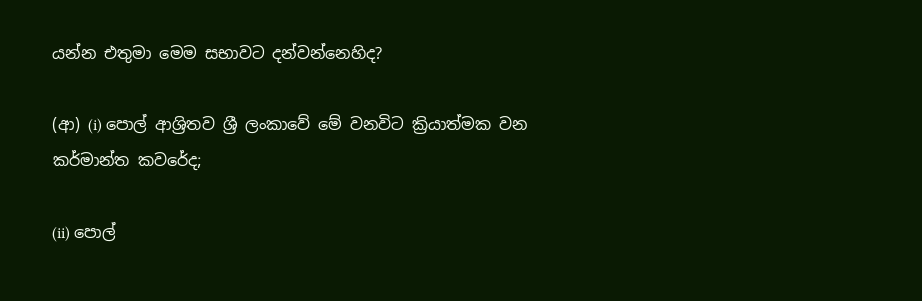යන්න එතුමා මෙම සභාවට දන්වන්නෙහිද?

(ආ) (i) පොල් ආශ්‍රිතව ශ්‍රී ලංකාවේ මේ වනවිට ක්‍රියාත්මක වන කර්මාන්ත කවරේද;

(ii) පොල්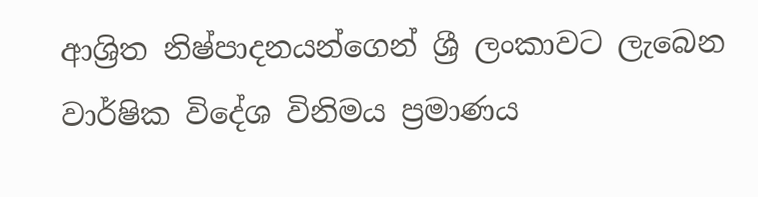ආශ්‍රිත නිෂ්පාදනයන්ගෙන් ශ්‍රී ලංකාවට ලැබෙන වාර්ෂික විදේශ විනිමය ප්‍රමාණය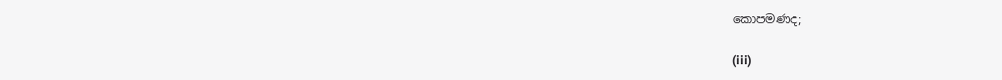කොපමණද;

(iii)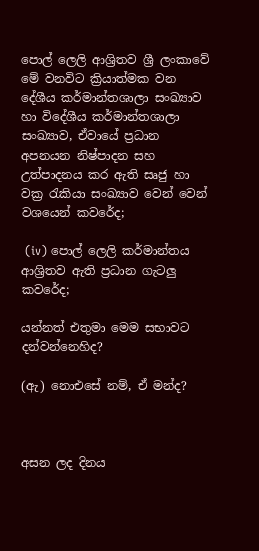පොල් ලෙලි ආශ්‍රිතව ශ්‍රී ලංකාවේ මේ වනවිට ක්‍රියාත්මක වන දේශීය කර්මාන්තශාලා සංඛ්‍යාව හා විදේශීය කර්මාන්තශාලා සංඛ්‍යාව, ඒවායේ ප්‍රධාන අපනයන නිෂ්පාදන සහ උත්පාදනය කර ඇති සෘජු හා වක්‍ර රැකියා සංඛ්‍යාව වෙන් වෙන් වශයෙන් කවරේද;

 (iv) පොල් ලෙලි කර්මාන්තය ආශ්‍රිතව ඇති ප්‍රධාන ගැටලු කවරේද;

යන්නත් එතුමා මෙම සභාවට දන්වන්නෙහිද?

(ඇ) නොඑසේ නම්, ඒ මන්ද?



අසන ලද දිනය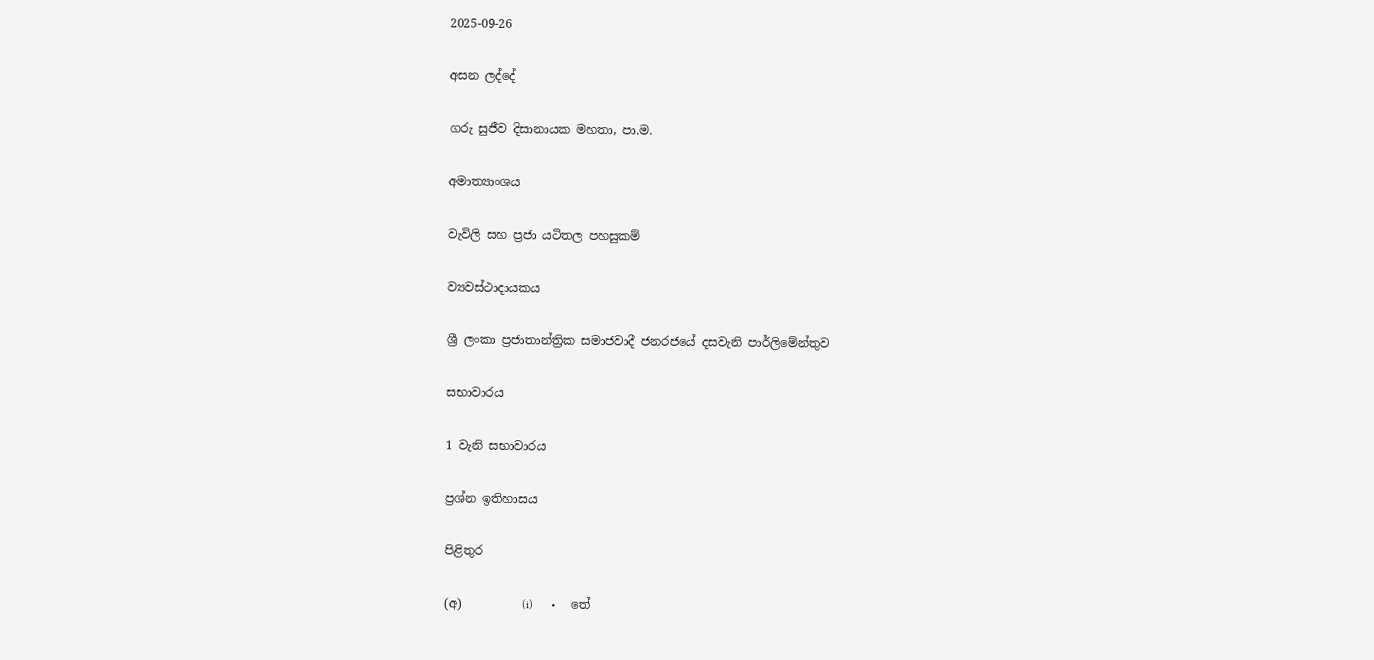2025-09-26

අසන ලද්දේ

ගරු සුජීව දිසානායක මහතා, පා.ම.

අමාත්‍යාංශය

වැවිලි සහ ප්‍රජා යටිතල පහසුකම්

ව්‍යවස්ථාදායකය

ශ්‍රී ලංකා ප්‍රජාතාන්ත්‍රික සමාජවාදී ජනරජයේ දසවැනි පාර්ලිමේන්තුව

සභාවාරය

1 වැනි සභාවාරය

ප්‍රශ්න ඉතිහාසය

පිළිතුර

(අ)          (i)      •     තේ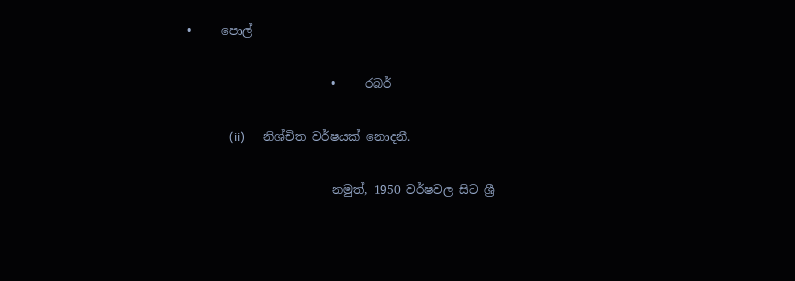•     පොල්

                        •     රබර්

              (ii)      නිශ්චිත වර්ෂයක් නොදනී.

                        නමුත්, 1950 වර්ෂවල සිට ශ්‍රී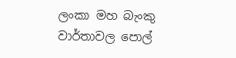ලංකා මහ බැංකු වාර්තාවල පොල්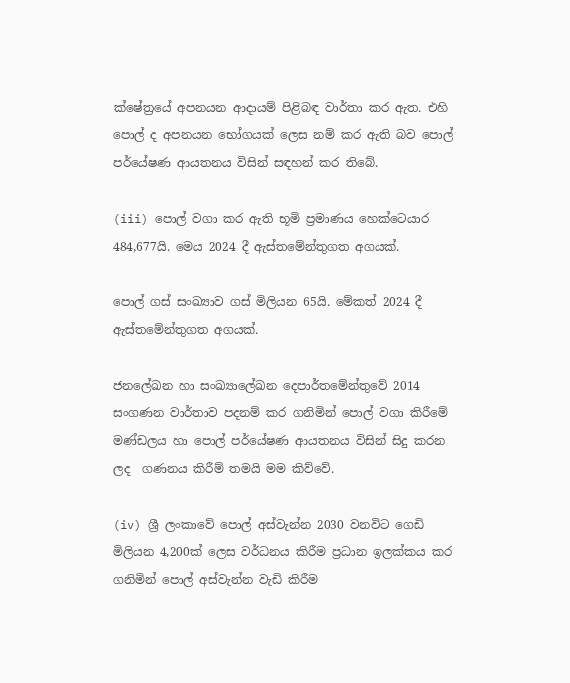ක්ෂේත්‍රයේ අපනයන ආදායම් පිළිබඳ වාර්තා කර ඇත. එහි පොල් ද අපනයන භෝගයක් ලෙස නම් කර ඇති බව පොල් පර්යේෂණ ආයතනය විසින් සඳහන් කර තිබේ.

(iii) පොල් වගා කර ඇති භූමි ප්‍රමාණය හෙක්ටෙයාර 484,677යි. මෙය 2024 දී ඇස්තමේන්තුගත අගයක්.

පොල් ගස් සංඛ්‍යාව ගස් මිලියන 65යි. මේකත් 2024 දී ඇස්තමේන්තුගත අගයක්.

ජනලේඛන හා සංඛ්‍යාලේඛන දෙපාර්තමේන්තුවේ 2014 සංගණන වාර්තාව පදනම් කර ගනිමින් පොල් වගා කිරීමේ මණ්ඩලය හා පොල් පර්යේෂණ ආයතනය විසින් සිදු කරන ලද  ගණනය කිරීම් තමයි මම කිව්වේ.

(iv) ශ්‍රී ලංකාවේ පොල් අස්වැන්න 2030 වනවිට ගෙඩි මිලියන 4,200ක් ලෙස වර්ධනය කිරීම ප්‍රධාන ඉලක්කය කර ගනිමින් පොල් අස්වැන්න වැඩි කිරීම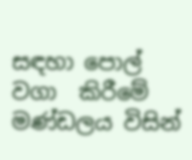සඳහා පොල් වගා  කිරීමේ මණ්ඩලය විසින්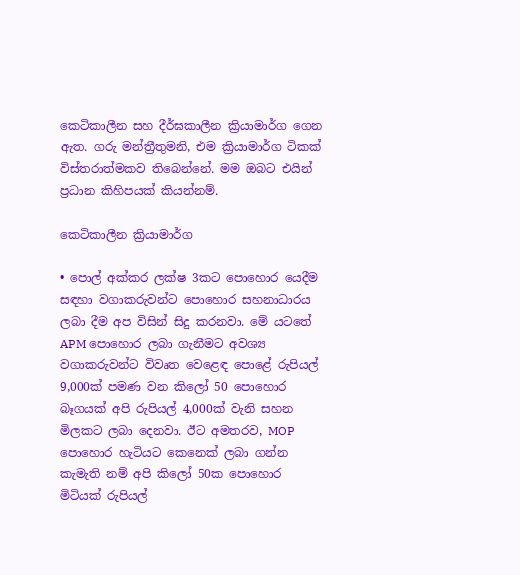කෙටිකාලීන සහ දීර්ඝකාලීන ක්‍රියාමාර්ග ගෙන ඇත. ගරු මන්ත්‍රීතුමනි, එම ක්‍රියාමාර්ග ටිකක් විස්තරාත්මකව තිබෙන්නේ. මම ඔබට එයින් ප්‍රධාන කිහිපයක් කියන්නම්.

කෙටිකාලීන ක්‍රියාමාර්ග

• පොල් අක්කර ලක්ෂ 3කට පොහොර යෙදීම සඳහා වගාකරුවන්ට පොහොර සහනාධාරය ලබා දීම අප විසින් සිදු කරනවා. මේ යටතේ APM පොහොර ලබා ගැනීමට අවශ්‍ය වගාකරුවන්ට විවෘත වෙළෙඳ පොළේ රුපියල් 9,000ක් පමණ වන කිලෝ 50 පොහොර බෑගයක් අපි රුපියල් 4,000ක් වැනි සහන මිලකට ලබා දෙනවා. ඊට අමතරව, MOP පොහොර හැටියට කෙනෙක් ලබා ගන්න කැමැති නම් අපි කිලෝ 50ක පොහොර මිටියක් රුපියල්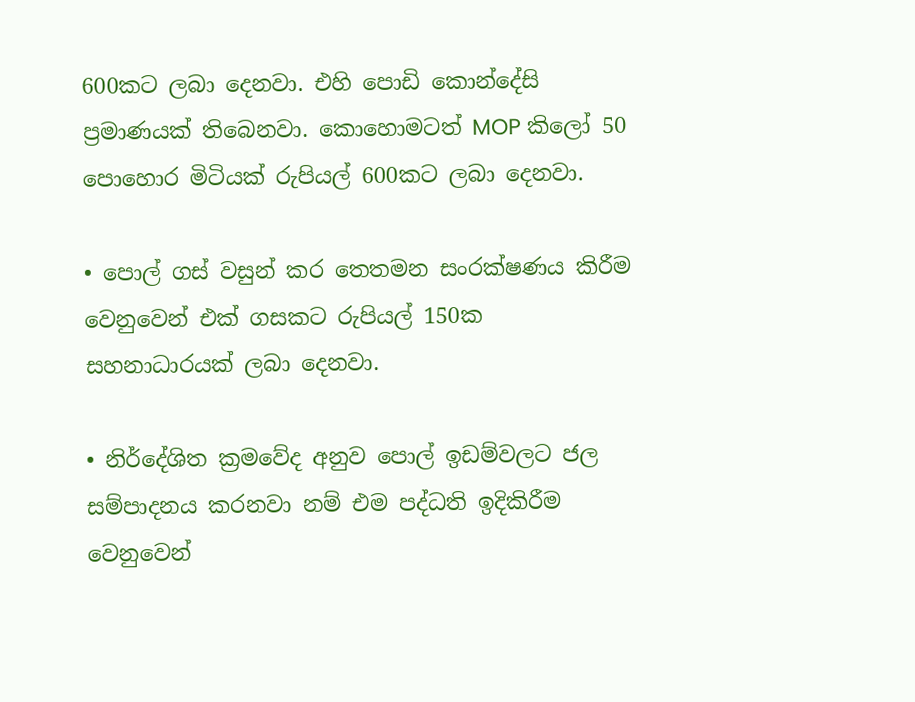600කට ලබා දෙනවා. එහි පොඩි කොන්දේසි ප්‍රමාණයක් තිබෙනවා. කොහොමටත් MOP කිලෝ 50 පොහොර මිටියක් රුපියල් 600කට ලබා දෙනවා.

• පොල් ගස් වසුන් කර තෙතමන සංරක්ෂණය කිරීම වෙනුවෙන් එක් ගසකට රුපියල් 150ක සහනාධාරයක් ලබා දෙනවා.

• නිර්දේශිත ක්‍රමවේද අනුව පොල් ඉඩම්වලට ජල සම්පාදනය කරනවා නම් එම පද්ධති ඉදිකිරීම වෙනුවෙන්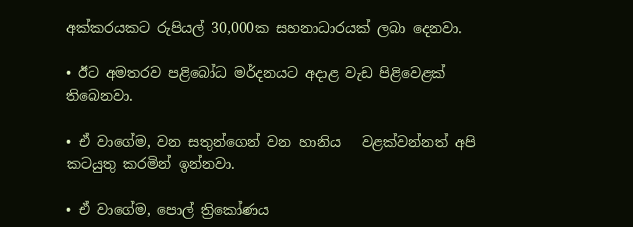අක්කරයකට රුපියල් 30,000ක සහනාධාරයක් ලබා දෙනවා.

• ඊට අමතරව පළිබෝධ මර්දනයට අදාළ වැඩ පිළිවෙළක් තිබෙනවා.

• ඒ වාගේම, වන සතුන්ගෙන් වන හානිය   වළක්වන්නත් අපි කටයුතු කරමින් ඉන්නවා.

• ඒ වාගේම, පොල් ත්‍රිකෝණය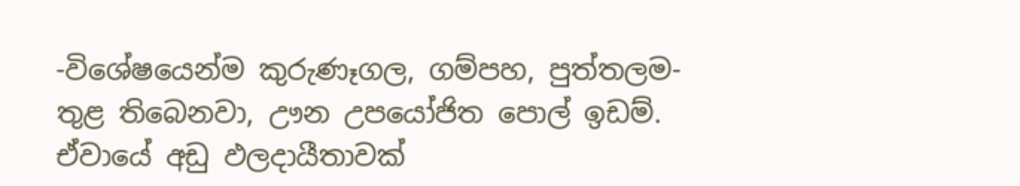-විශේෂයෙන්ම කුරුණෑගල, ගම්පහ, පුත්තලම- තුළ තිබෙනවා, ඌන උපයෝජිත පොල් ඉඩම්. ඒවායේ අඩු ඵලදායීතාවක්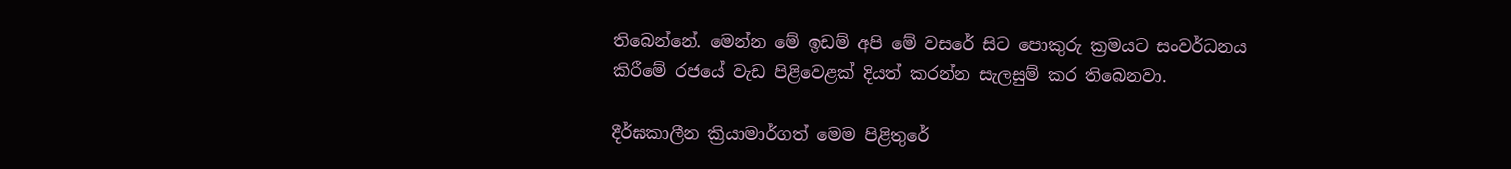තිබෙන්නේ. මෙන්න මේ ඉඩම් අපි මේ වසරේ සිට පොකුරු ක්‍රමයට සංවර්ධනය කිරීමේ රජයේ වැඩ පිළිවෙළක් දියත් කරන්න සැලසුම් කර තිබෙනවා.

දීර්ඝකාලීන ක්‍රියාමාර්ගත් මෙම පිළිතුරේ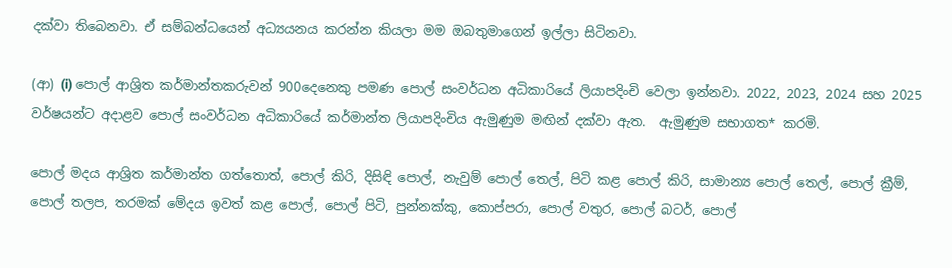දක්වා තිබෙනවා. ඒ සම්බන්ධයෙන් අධ්‍යයනය කරන්න කියලා මම ඔබතුමාගෙන් ඉල්ලා සිටිනවා.

(ආ) (i) පොල් ආශ්‍රිත කර්මාන්තකරුවන් 900දෙනෙකු පමණ පොල් සංවර්ධන අධිකාරියේ ලියාපදිංචි වෙලා ඉන්නවා. 2022, 2023, 2024 සහ 2025 වර්ෂයන්ට අදාළව පොල් සංවර්ධන අධිකාරියේ කර්මාන්ත ලියාපදිංචිය ඇමුණුම මඟින් දක්වා ඇත.  ඇමුණුම සභාගත* කරමි.

පොල් මදය ආශ්‍රිත කර්මාන්ත ගත්තොත්, පොල් කිරි, දිසිඳි පොල්, නැවුම් පොල් තෙල්, පිටි කළ පොල් කිරි, සාමාන්‍ය පොල් තෙල්, පොල් ක්‍රීම්, පොල් තලප, තරමක් මේදය ඉවත් කළ පොල්, පොල් පිටි, පුන්නක්කු, කොප්පරා, පොල් වතුර, පොල් බටර්, පොල්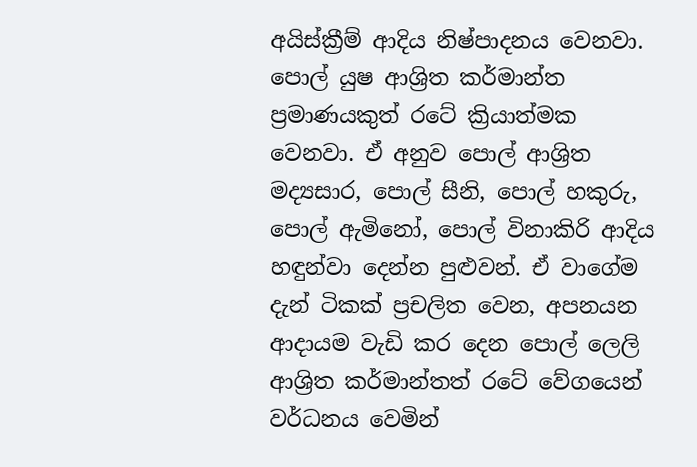අයිස්ක්‍රීම් ආදිය නිෂ්පාදනය වෙනවා. පොල් යුෂ ආශ්‍රිත කර්මාන්ත ප්‍රමාණයකුත් රටේ ක්‍රියාත්මක වෙනවා. ඒ අනුව පොල් ආශ්‍රිත මද්‍යසාර, පොල් සීනි, පොල් හකුරු, පොල් ඇමිනෝ, පොල් විනාකිරි ආදිය හඳුන්වා දෙන්න පුළුවන්. ඒ වාගේම දැන් ටිකක් ප්‍රචලිත වෙන, අපනයන ආදායම වැඩි කර දෙන පොල් ලෙලි ආශ්‍රිත කර්මාන්තත් රටේ වේගයෙන් වර්ධනය වෙමින්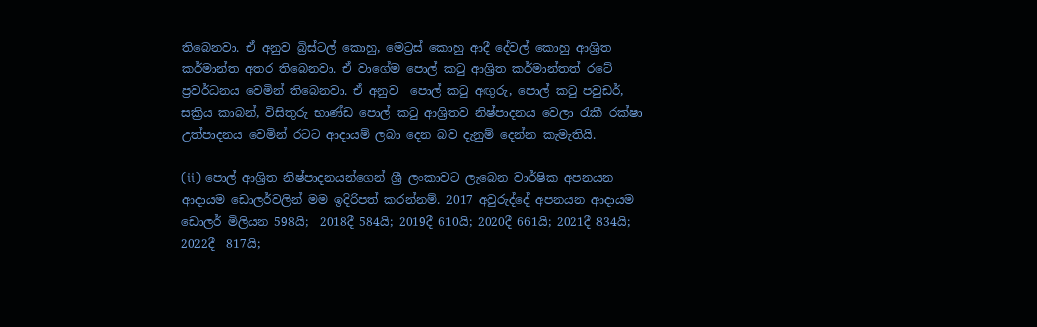තිබෙනවා. ඒ අනුව බ්‍රිස්ටල් කොහු, මෙට්‍රස් කොහු ආදී දේවල් කොහු ආශ්‍රිත කර්මාන්ත අතර තිබෙනවා. ඒ වාගේම පොල් කටු ආශ්‍රිත කර්මාන්තත් රටේ ප්‍රවර්ධනය වෙමින් තිබෙනවා. ඒ අනුව  පොල් කටු අඟුරු, පොල් කටු පවුඩර්, සක්‍රිය කාබන්, විසිතුරු භාණ්ඩ පොල් කටු ආශ්‍රිතව නිෂ්පාදනය වෙලා රැකී රක්ෂා උත්පාදනය වෙමින් රටට ආදායම් ලබා දෙන බව දැනුම් දෙන්න කැමැතියි.

(ii) පොල් ආශ්‍රිත නිෂ්පාදනයන්ගෙන් ශ්‍රී ලංකාවට ලැබෙන වාර්ෂික අපනයන ආදායම ඩොලර්වලින් මම ඉදිරිපත් කරන්නම්. 2017 අවුරුද්දේ අපනයන ආදායම ඩොලර් මිලියන 598යි;  2018දී 584යි; 2019දී 610යි; 2020දී 661යි; 2021දී 834යි; 2022දී  817යි;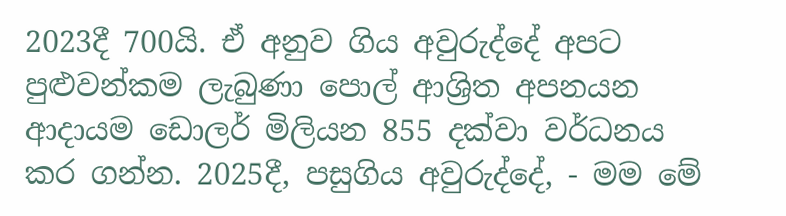2023දී 700යි. ඒ අනුව ගිය අවුරුද්දේ අපට පුළුවන්කම ලැබුණා පොල් ආශ්‍රිත අපනයන ආදායම ඩොලර් මිලියන 855 දක්වා වර්ධනය කර ගන්න. 2025දී, පසුගිය අවුරුද්දේ, - මම මේ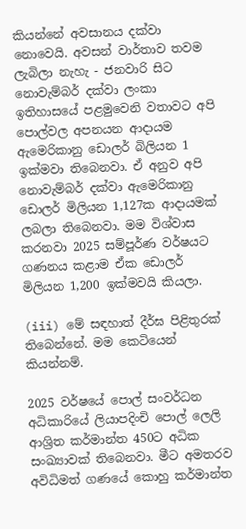කියන්නේ අවසානය දක්වා නොවෙයි. අවසන් වාර්තාව තවම ලැබිලා නැහැ - ජනවාරි සිට නොවැම්බර් දක්වා ලංකා ඉතිහාසයේ පළමුවෙනි වතාවට අපි පොල්වල අපනයන ආදායම ඇමෙරිකානු ඩොලර් බිලියන 1 ඉක්මවා තිබෙනවා. ඒ අනුව අපි නොවැම්බර් දක්වා ඇමෙරිකානු ඩොලර් මිලියන 1,127ක ආදායමක් ලබලා තිබෙනවා. මම විශ්වාස කරනවා 2025 සම්පූර්ණ වර්ෂයට ගණනය කළාම ඒක ‍ඩොලර් මිලියන 1,200 ඉක්මවයි කියලා.

(iii) මේ සඳහාත් දීර්ඝ පිළිතුරක් තිබෙන්නේ. මම කෙ‍ටියෙන් කියන්නම්.

2025 වර්ෂයේ පොල් සංවර්ධන අධිකාරියේ ලියාපදිංචි පොල් ලෙලි ආශ්‍රිත කර්මාන්ත 450ට අධික සංඛ්‍යාවක් තිබෙනවා. මීට අමතරව අවිධිමත් ගණයේ කොහු කර්මාන්ත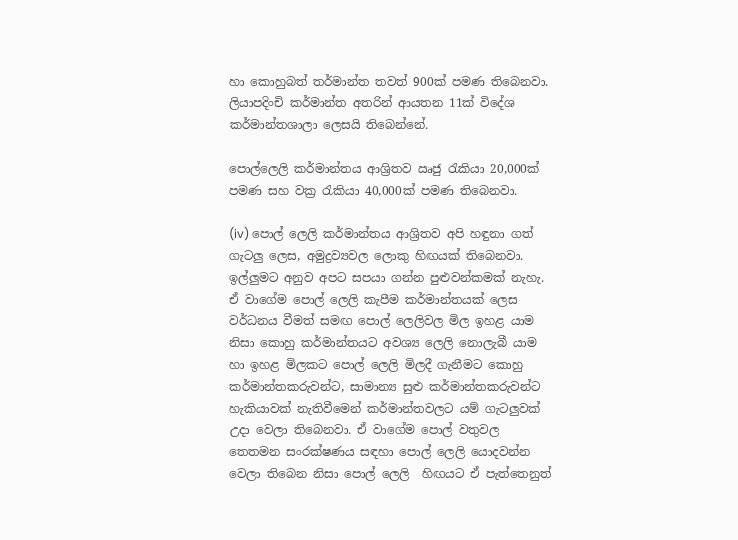හා කොහුබත් තර්මාන්ත තවත් 900ක් පමණ තිබෙනවා. ලියාපදිංචි කර්මාන්ත අතරින් ආයතන 11ක් විදේශ කර්මාන්තශාලා ලෙසයි තිබෙන්නේ.

පොල්ලෙලි කර්මාන්තය ආශ්‍රිතව ඍජු රැකියා 20,000ක් පමණ සහ වක්‍ර රැකියා 40,000ක් පමණ තිබෙනවා.

(iv) පොල් ලෙලි කර්මාන්තය ආශ්‍රිතව අපි හඳුනා ගත් ගැටලු ලෙස, අමුද්‍රව්‍යවල ලොකු හිඟයක් තිබෙනවා. ඉල්ලුමට අනුව අපට සපයා ගන්න පුළුවන්කමක් නැහැ. ඒ වාගේම පොල් ලෙලි කැපීම කර්මාන්තයක් ලෙස වර්ධනය වීමත් සමඟ පොල් ලෙලිවල මිල ඉහළ යාම නිසා කොහු කර්මාන්තයට අවශ්‍ය ලෙලි නොලැබී යාම හා ඉහළ මිලකට පොල් ලෙලි මිලදී ගැනීමට කොහු කර්මාන්තකරුවන්ට, සාමාන්‍ය සුළු කර්මාන්තකරුවන්ට හැකියාවක් නැතිවීමෙන් කර්මාන්තවලට යම් ගැටලුවක් උදා වෙලා තිබෙනවා. ඒ වාගේම පොල් වතුවල තෙතමන සංරක්ෂණය සඳහා පොල් ලෙලි යොදවන්න වෙලා තිබෙන නිසා පොල් ලෙලි  හිඟයට ඒ පැත්තෙනුත්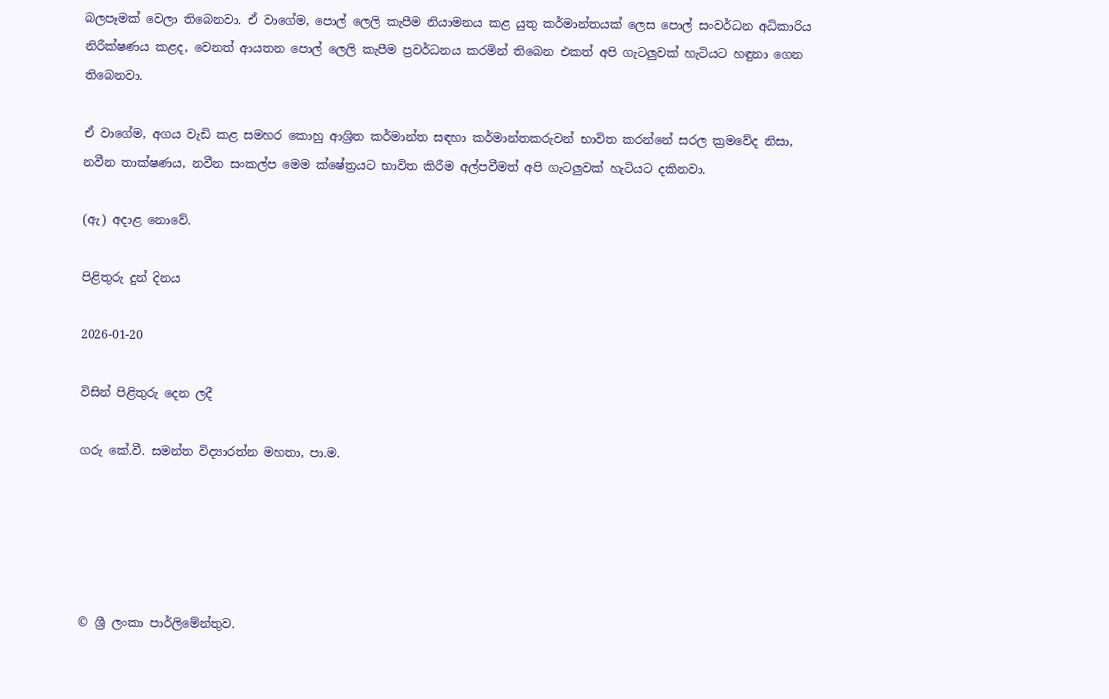බලපෑමක් වෙලා තිබෙනවා. ඒ වාගේම, පොල් ලෙලි කැපීම නියාමනය කළ යුතු කර්මාන්තයක් ලෙස පොල් සංවර්ධන අධිකාරිය නිරීක්ෂණය කළද, වෙනත් ආයතන පොල් ලෙලි කැපීම ප්‍රවර්ධනය කරමින් තිබෙන එකත් අපි ගැටලුවක් හැටියට හඳුනා ගෙන තිබෙනවා.

ඒ වාගේම, අගය වැඩි කළ සමහර කොහු ආශ්‍රිත කර්මාන්ත සඳහා කර්මාන්තකරුවන් භාවිත කරන්නේ සරල ක්‍රමවේද නිසා, නවීන තාක්ෂණය, නවීන සංකල්ප මෙම ක්ෂේත්‍රයට භාවිත කිරීම අල්පවීමත් අපි ගැටලුවක් හැටියට දකිනවා.

(ඇ) අදාළ නොවේ.

පිළිතුරු දුන් දිනය

2026-01-20

විසින් පිළිතුරු දෙන ලදී

ගරු කේ.වී. සමන්ත විද්‍යාරත්න මහතා, පා.ම.





© ශ්‍රී ලංකා පාර්ලි‌මේන්තුව.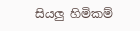සියලු හිමිකම්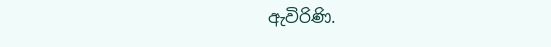ඇවිරිණි.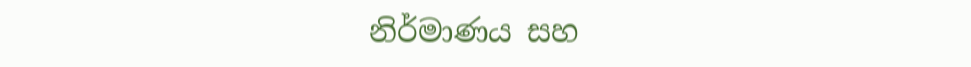නිර්මාණය සහ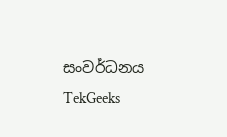සංවර්ධනය  TekGeeks